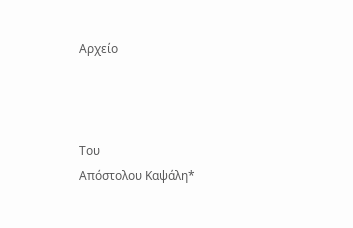Αρχείο



Tου
Απόστολου Καψάλη*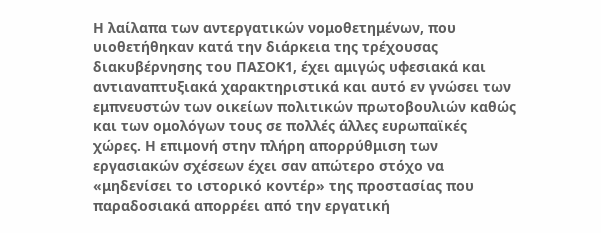Η λαίλαπα των αντεργατικών νομοθετημένων, που υιοθετήθηκαν κατά την διάρκεια της τρέχουσας διακυβέρνησης του ΠΑΣΟΚ1, έχει αμιγώς υφεσιακά και αντιαναπτυξιακά χαρακτηριστικά και αυτό εν γνώσει των εμπνευστών των οικείων πολιτικών πρωτοβουλιών καθώς και των ομολόγων τους σε πολλές άλλες ευρωπαϊκές χώρες. Η επιμονή στην πλήρη απορρύθμιση των εργασιακών σχέσεων έχει σαν απώτερο στόχο να «μηδενίσει το ιστορικό κοντέρ» της προστασίας που παραδοσιακά απορρέει από την εργατική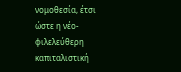νομοθεσία, έτσι ώστε η νέο-φιλελεύθερη καπιταλιστική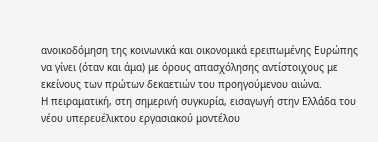ανοικοδόμηση της κοινωνικά και οικονομικά ερειπωμένης Ευρώπης να γίνει (όταν και άμα) με όρους απασχόλησης αντίστοιχους με εκείνους των πρώτων δεκαετιών του προηγούμενου αιώνα.
Η πειραματική, στη σημερινή συγκυρία, εισαγωγή στην Ελλάδα του νέου υπερευέλικτου εργασιακού μοντέλου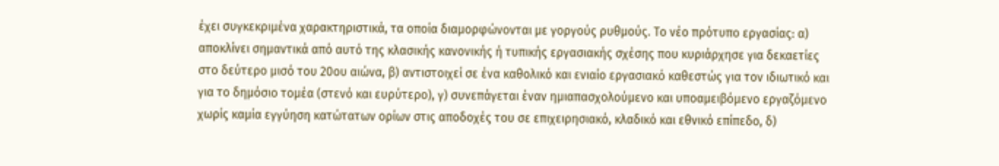έχει συγκεκριμένα χαρακτηριστικά, τα οποία διαμορφώνονται με γοργούς ρυθμούς. Το νέο πρότυπο εργασίας: α) αποκλίνει σημαντικά από αυτό της κλασικής κανονικής ή τυπικής εργασιακής σχέσης που κυριάρχησε για δεκαετίες στο δεύτερο μισό του 20ου αιώνα, β) αντιστοιχεί σε ένα καθολικό και ενιαίο εργασιακό καθεστώς για τον ιδιωτικό και για το δημόσιο τομέα (στενό και ευρύτερο), γ) συνεπάγεται έναν ημιαπασχολούμενο και υποαμειβόμενο εργαζόμενο χωρίς καμία εγγύηση κατώτατων ορίων στις αποδοχές του σε επιχειρησιακό, κλαδικό και εθνικό επίπεδο, δ)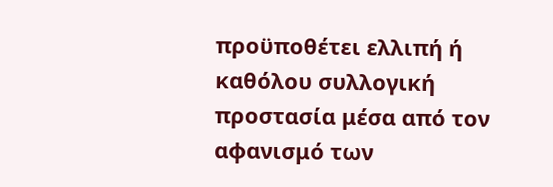προϋποθέτει ελλιπή ή καθόλου συλλογική προστασία μέσα από τον αφανισμό των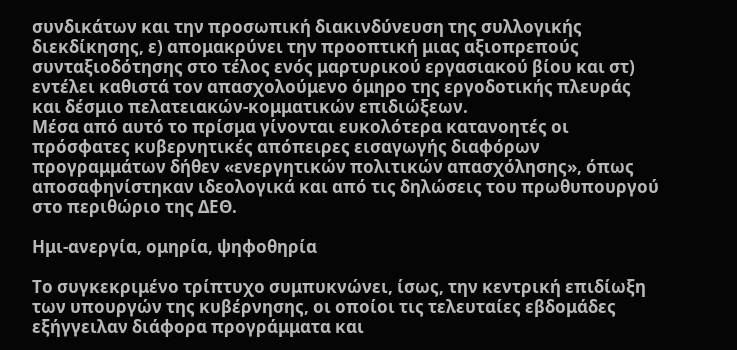συνδικάτων και την προσωπική διακινδύνευση της συλλογικής διεκδίκησης, ε) απομακρύνει την προοπτική μιας αξιοπρεπούς συνταξιοδότησης στο τέλος ενός μαρτυρικού εργασιακού βίου και στ) εντέλει καθιστά τον απασχολούμενο όμηρο της εργοδοτικής πλευράς και δέσμιο πελατειακών-κομματικών επιδιώξεων.
Μέσα από αυτό το πρίσμα γίνονται ευκολότερα κατανοητές οι πρόσφατες κυβερνητικές απόπειρες εισαγωγής διαφόρων προγραμμάτων δήθεν «ενεργητικών πολιτικών απασχόλησης», όπως αποσαφηνίστηκαν ιδεολογικά και από τις δηλώσεις του πρωθυπουργού στο περιθώριο της ΔΕΘ.

Ημι-ανεργία, ομηρία, ψηφοθηρία

Το συγκεκριμένο τρίπτυχο συμπυκνώνει, ίσως, την κεντρική επιδίωξη των υπουργών της κυβέρνησης, οι οποίοι τις τελευταίες εβδομάδες εξήγγειλαν διάφορα προγράμματα και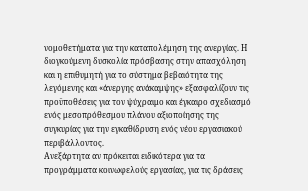νομοθετήματα για την καταπολέμηση της ανεργίας. Η διογκούμενη δυσκολία πρόσβασης στην απασχόληση και η επιθυμητή για το σύστημα βεβαιότητα της λεγόμενης και «άνεργης ανάκαμψης» εξασφαλίζουν τις προϋποθέσεις για τον ψύχραιμο και έγκαιρο σχεδιασμό ενός μεσοπρόθεσμου πλάνου αξιοποίησης της συγκυρίας για την εγκαθίδρυση ενός νέου εργασιακού περιβάλλοντος.
Ανεξάρτητα αν πρόκειται ειδικότερα για τα προγράμματα κοινωφελούς εργασίας, για τις δράσεις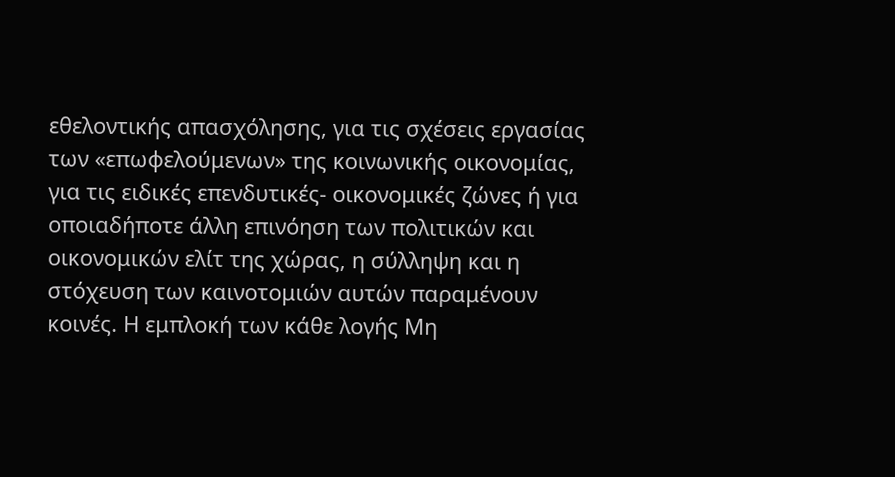εθελοντικής απασχόλησης, για τις σχέσεις εργασίας των «επωφελούμενων» της κοινωνικής οικονομίας, για τις ειδικές επενδυτικές- οικονομικές ζώνες ή για οποιαδήποτε άλλη επινόηση των πολιτικών και οικονομικών ελίτ της χώρας, η σύλληψη και η στόχευση των καινοτομιών αυτών παραμένουν κοινές. Η εμπλοκή των κάθε λογής Μη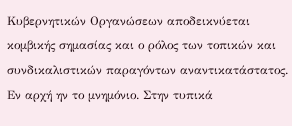Κυβερνητικών Οργανώσεων αποδεικνύεται κομβικής σημασίας και ο ρόλος των τοπικών και συνδικαλιστικών παραγόντων αναντικατάστατος.
Εν αρχή ην το μνημόνιο. Στην τυπικά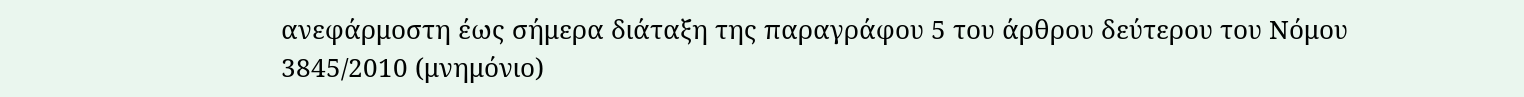ανεφάρμοστη έως σήμερα διάταξη της παραγράφου 5 του άρθρου δεύτερου του Νόμου 3845/2010 (μνημόνιο)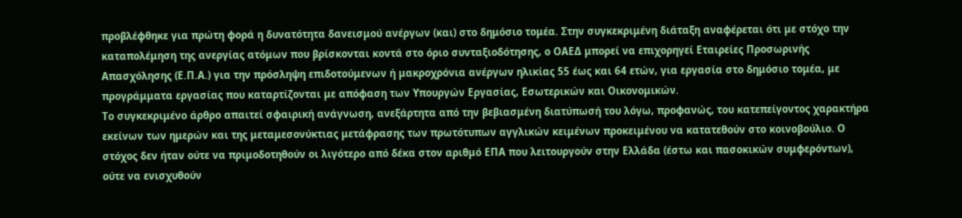προβλέφθηκε για πρώτη φορά η δυνατότητα δανεισμού ανέργων (και) στο δημόσιο τομέα. Στην συγκεκριμένη διάταξη αναφέρεται ότι με στόχο την καταπολέμηση της ανεργίας ατόμων που βρίσκονται κοντά στο όριο συνταξιοδότησης, ο ΟΑΕΔ μπορεί να επιχορηγεί Εταιρείες Προσωρινής Απασχόλησης (Ε.Π.Α.) για την πρόσληψη επιδοτούμενων ή μακροχρόνια ανέργων ηλικίας 55 έως και 64 ετών, για εργασία στο δημόσιο τομέα, με προγράμματα εργασίας που καταρτίζονται με απόφαση των Υπουργών Εργασίας, Εσωτερικών και Οικονομικών.
Το συγκεκριμένο άρθρο απαιτεί σφαιρική ανάγνωση, ανεξάρτητα από την βεβιασμένη διατύπωσή του λόγω, προφανώς, του κατεπείγοντος χαρακτήρα εκείνων των ημερών και της μεταμεσονύκτιας μετάφρασης των πρωτότυπων αγγλικών κειμένων προκειμένου να κατατεθούν στο κοινοβούλιο. Ο στόχος δεν ήταν ούτε να πριμοδοτηθούν οι λιγότερο από δέκα στον αριθμό ΕΠΑ που λειτουργούν στην Ελλάδα (έστω και πασοκικών συμφερόντων), ούτε να ενισχυθούν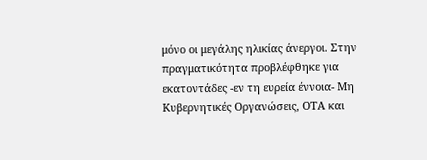μόνο οι μεγάλης ηλικίας άνεργοι. Στην πραγματικότητα προβλέφθηκε για εκατοντάδες -εν τη ευρεία έννοια- Μη Κυβερνητικές Οργανώσεις, ΟΤΑ και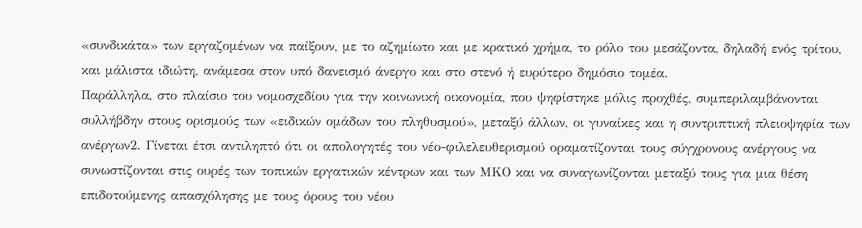«συνδικάτα» των εργαζομένων να παίξουν, με το αζημίωτο και με κρατικό χρήμα, το ρόλο του μεσάζοντα, δηλαδή ενός τρίτου, και μάλιστα ιδιώτη, ανάμεσα στον υπό δανεισμό άνεργο και στο στενό ή ευρύτερο δημόσιο τομέα.
Παράλληλα, στο πλαίσιο του νομοσχεδίου για την κοινωνική οικονομία, που ψηφίστηκε μόλις προχθές, συμπεριλαμβάνονται συλλήβδην στους ορισμούς των «ειδικών ομάδων του πληθυσμού», μεταξύ άλλων, οι γυναίκες και η συντριπτική πλειοψηφία των ανέργων2. Γίνεται έτσι αντιληπτό ότι οι απολογητές του νέο-φιλελευθερισμού οραματίζονται τους σύγχρονους ανέργους να συνωστίζονται στις ουρές των τοπικών εργατικών κέντρων και των ΜΚΟ και να συναγωνίζονται μεταξύ τους για μια θέση επιδοτούμενης απασχόλησης με τους όρους του νέου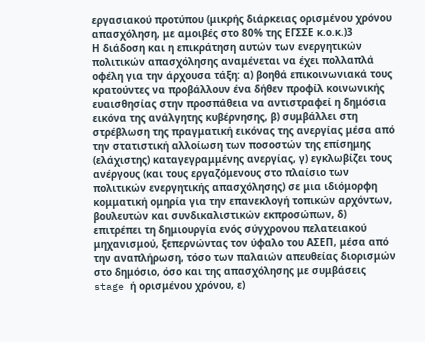εργασιακού προτύπου (μικρής διάρκειας ορισμένου χρόνου απασχόληση, με αμοιβές στο 80% της ΕΓΣΣΕ κ.ο.κ.)3
Η διάδοση και η επικράτηση αυτών των ενεργητικών πολιτικών απασχόλησης αναμένεται να έχει πολλαπλά οφέλη για την άρχουσα τάξη: α) βοηθά επικοινωνιακά τους κρατούντες να προβάλλουν ένα δήθεν προφίλ κοινωνικής ευαισθησίας στην προσπάθεια να αντιστραφεί η δημόσια εικόνα της ανάλγητης κυβέρνησης, β) συμβάλλει στη στρέβλωση της πραγματική εικόνας της ανεργίας μέσα από την στατιστική αλλοίωση των ποσοστών της επίσημης (ελάχιστης) καταγεγραμμένης ανεργίας, γ) εγκλωβίζει τους ανέργους (και τους εργαζόμενους στο πλαίσιο των πολιτικών ενεργητικής απασχόλησης) σε μια ιδιόμορφη κομματική ομηρία για την επανεκλογή τοπικών αρχόντων, βουλευτών και συνδικαλιστικών εκπροσώπων, δ) επιτρέπει τη δημιουργία ενός σύγχρονου πελατειακού μηχανισμού, ξεπερνώντας τον ύφαλο του ΑΣΕΠ, μέσα από την αναπλήρωση, τόσο των παλαιών απευθείας διορισμών στο δημόσιο, όσο και της απασχόλησης με συμβάσεις stage ή ορισμένου χρόνου, ε)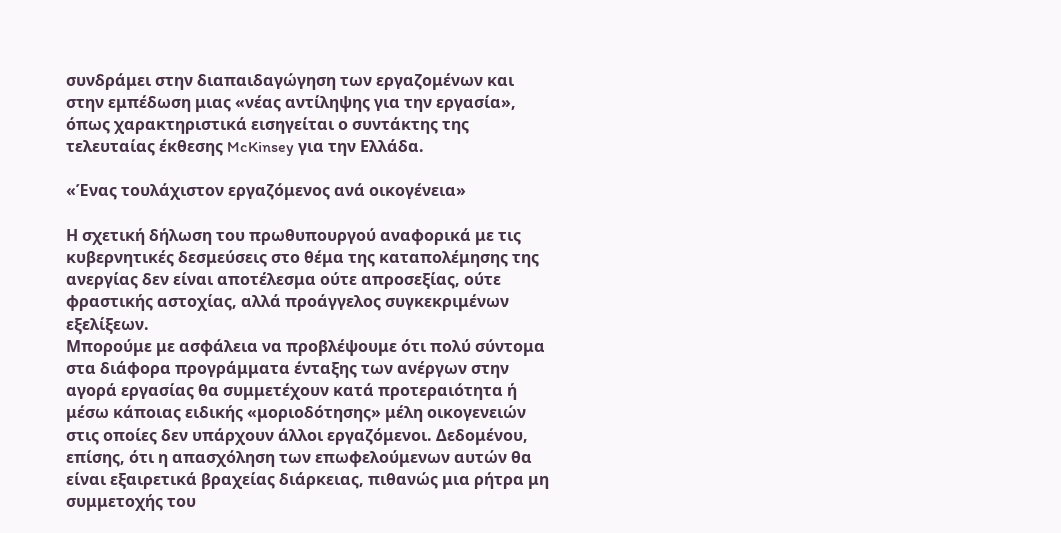συνδράμει στην διαπαιδαγώγηση των εργαζομένων και στην εμπέδωση μιας «νέας αντίληψης για την εργασία», όπως χαρακτηριστικά εισηγείται ο συντάκτης της τελευταίας έκθεσης McKinsey για την Ελλάδα.

«Ένας τουλάχιστον εργαζόμενος ανά οικογένεια»

Η σχετική δήλωση του πρωθυπουργού αναφορικά με τις κυβερνητικές δεσμεύσεις στο θέμα της καταπολέμησης της ανεργίας δεν είναι αποτέλεσμα ούτε απροσεξίας, ούτε φραστικής αστοχίας, αλλά προάγγελος συγκεκριμένων εξελίξεων.
Μπορούμε με ασφάλεια να προβλέψουμε ότι πολύ σύντομα στα διάφορα προγράμματα ένταξης των ανέργων στην αγορά εργασίας θα συμμετέχουν κατά προτεραιότητα ή μέσω κάποιας ειδικής «μοριοδότησης» μέλη οικογενειών στις οποίες δεν υπάρχουν άλλοι εργαζόμενοι. Δεδομένου, επίσης, ότι η απασχόληση των επωφελούμενων αυτών θα είναι εξαιρετικά βραχείας διάρκειας, πιθανώς μια ρήτρα μη συμμετοχής του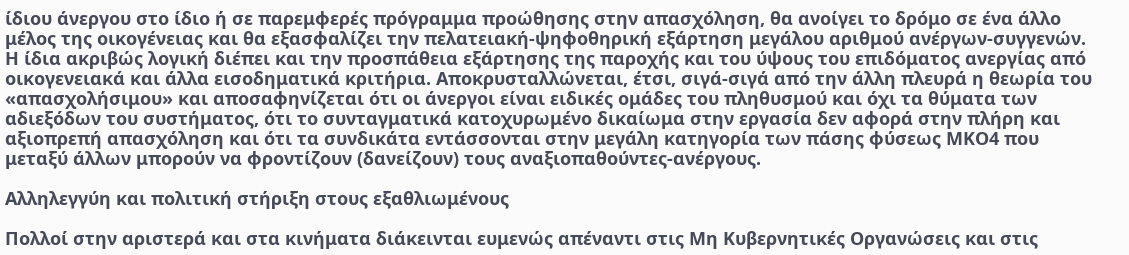ίδιου άνεργου στο ίδιο ή σε παρεμφερές πρόγραμμα προώθησης στην απασχόληση, θα ανοίγει το δρόμο σε ένα άλλο μέλος της οικογένειας και θα εξασφαλίζει την πελατειακή-ψηφοθηρική εξάρτηση μεγάλου αριθμού ανέργων-συγγενών.
Η ίδια ακριβώς λογική διέπει και την προσπάθεια εξάρτησης της παροχής και του ύψους του επιδόματος ανεργίας από οικογενειακά και άλλα εισοδηματικά κριτήρια. Αποκρυσταλλώνεται, έτσι, σιγά-σιγά από την άλλη πλευρά η θεωρία του «απασχολήσιμου» και αποσαφηνίζεται ότι οι άνεργοι είναι ειδικές ομάδες του πληθυσμού και όχι τα θύματα των αδιεξόδων του συστήματος, ότι το συνταγματικά κατοχυρωμένο δικαίωμα στην εργασία δεν αφορά στην πλήρη και αξιοπρεπή απασχόληση και ότι τα συνδικάτα εντάσσονται στην μεγάλη κατηγορία των πάσης φύσεως ΜΚΟ4 που μεταξύ άλλων μπορούν να φροντίζουν (δανείζουν) τους αναξιοπαθούντες-ανέργους.

Αλληλεγγύη και πολιτική στήριξη στους εξαθλιωμένους

Πολλοί στην αριστερά και στα κινήματα διάκεινται ευμενώς απέναντι στις Μη Κυβερνητικές Οργανώσεις και στις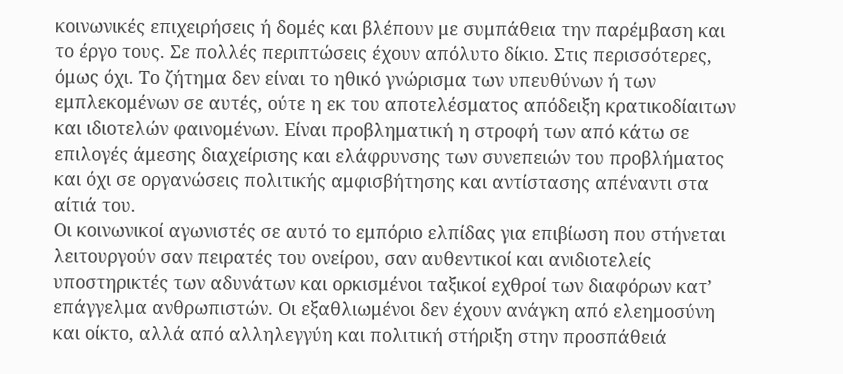κοινωνικές επιχειρήσεις ή δομές και βλέπουν με συμπάθεια την παρέμβαση και το έργο τους. Σε πολλές περιπτώσεις έχουν απόλυτο δίκιο. Στις περισσότερες, όμως όχι. Το ζήτημα δεν είναι το ηθικό γνώρισμα των υπευθύνων ή των εμπλεκομένων σε αυτές, ούτε η εκ του αποτελέσματος απόδειξη κρατικοδίαιτων και ιδιοτελών φαινομένων. Είναι προβληματική η στροφή των από κάτω σε επιλογές άμεσης διαχείρισης και ελάφρυνσης των συνεπειών του προβλήματος και όχι σε οργανώσεις πολιτικής αμφισβήτησης και αντίστασης απέναντι στα αίτιά του.
Οι κοινωνικοί αγωνιστές σε αυτό το εμπόριο ελπίδας για επιβίωση που στήνεται λειτουργούν σαν πειρατές του ονείρου, σαν αυθεντικοί και ανιδιοτελείς υποστηρικτές των αδυνάτων και ορκισμένοι ταξικοί εχθροί των διαφόρων κατ’ επάγγελμα ανθρωπιστών. Οι εξαθλιωμένοι δεν έχουν ανάγκη από ελεημοσύνη και οίκτο, αλλά από αλληλεγγύη και πολιτική στήριξη στην προσπάθειά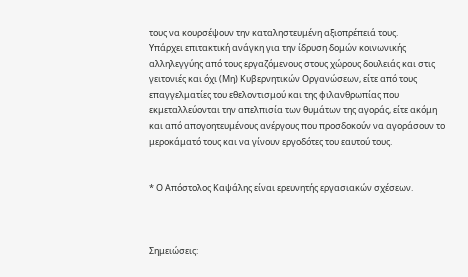τους να κουρσέψουν την καταληστευμένη αξιοπρέπειά τους.
Υπάρχει επιτακτική ανάγκη για την ίδρυση δομών κοινωνικής αλληλεγγύης από τους εργαζόμενους στους χώρους δουλειάς και στις γειτονιές και όχι (Μη) Κυβερνητικών Οργανώσεων, είτε από τους επαγγελματίες του εθελοντισμού και της φιλανθρωπίας που εκμεταλλεύονται την απελπισία των θυμάτων της αγοράς, είτε ακόμη και από απογοητευμένους ανέργους που προσδοκούν να αγοράσουν το μεροκάματό τους και να γίνουν εργοδότες του εαυτού τους.


* Ο Απόστολος Καψάλης είναι ερευνητής εργασιακών σχέσεων.



Σημειώσεις: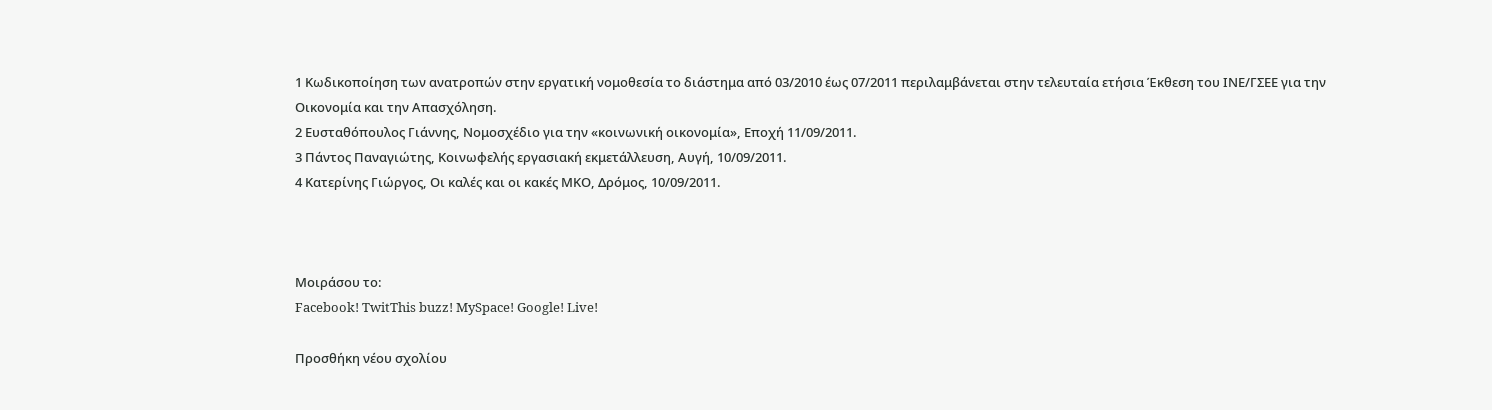1 Κωδικοποίηση των ανατροπών στην εργατική νομοθεσία το διάστημα από 03/2010 έως 07/2011 περιλαμβάνεται στην τελευταία ετήσια Έκθεση του ΙΝΕ/ΓΣΕΕ για την Οικονομία και την Απασχόληση.
2 Ευσταθόπουλος Γιάννης, Νομοσχέδιο για την «κοινωνική οικονομία», Εποχή 11/09/2011.
3 Πάντος Παναγιώτης, Κοινωφελής εργασιακή εκμετάλλευση, Αυγή, 10/09/2011.
4 Κατερίνης Γιώργος, Οι καλές και οι κακές ΜΚΟ, Δρόμος, 10/09/2011.



Μοιράσου το:
Facebook! TwitThis buzz! MySpace! Google! Live!

Προσθήκη νέου σχολίου